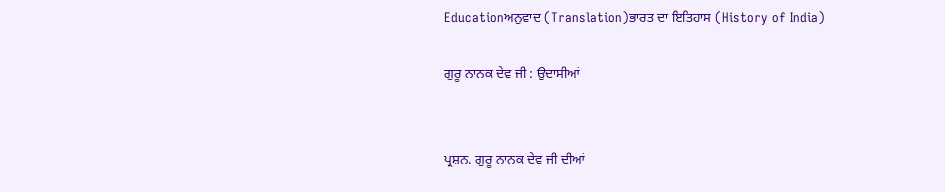Educationਅਨੁਵਾਦ (Translation)ਭਾਰਤ ਦਾ ਇਤਿਹਾਸ (History of India)

ਗੁਰੂ ਨਾਨਕ ਦੇਵ ਜੀ : ਉਦਾਸੀਆਂ


ਪ੍ਰਸ਼ਨ. ਗੁਰੂ ਨਾਨਕ ਦੇਵ ਜੀ ਦੀਆਂ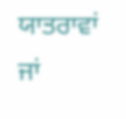ਯਾਤਰਾਵਾਂ ਜਾਂ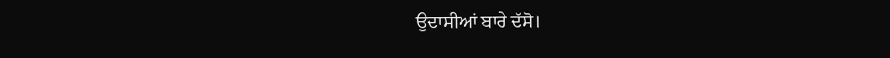ਉਦਾਸੀਆਂ ਬਾਰੇ ਦੱਸੋ।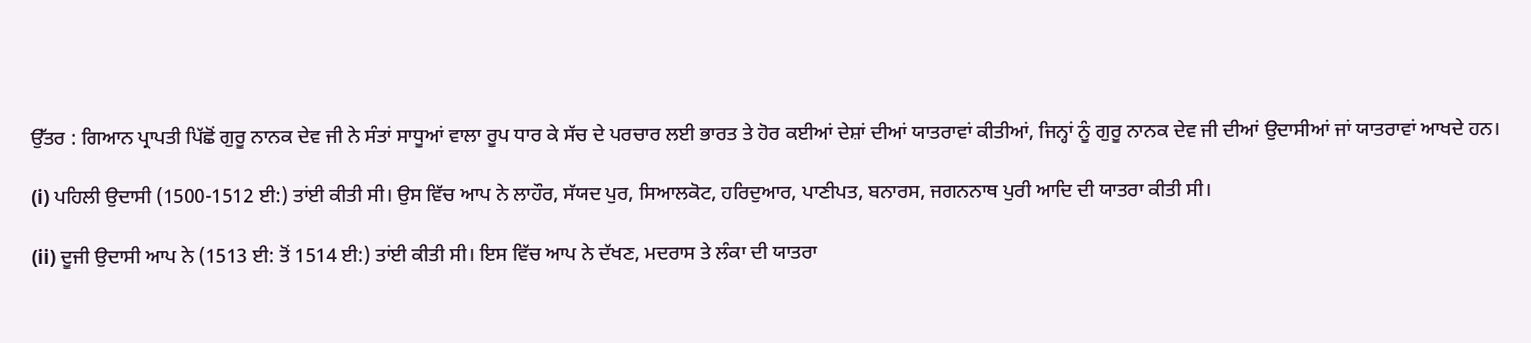ਉੱਤਰ : ਗਿਆਨ ਪ੍ਰਾਪਤੀ ਪਿੱਛੋਂ ਗੁਰੂ ਨਾਨਕ ਦੇਵ ਜੀ ਨੇ ਸੰਤਾਂ ਸਾਧੂਆਂ ਵਾਲਾ ਰੂਪ ਧਾਰ ਕੇ ਸੱਚ ਦੇ ਪਰਚਾਰ ਲਈ ਭਾਰਤ ਤੇ ਹੋਰ ਕਈਆਂ ਦੇਸ਼ਾਂ ਦੀਆਂ ਯਾਤਰਾਵਾਂ ਕੀਤੀਆਂ, ਜਿਨ੍ਹਾਂ ਨੂੰ ਗੁਰੂ ਨਾਨਕ ਦੇਵ ਜੀ ਦੀਆਂ ਉਦਾਸੀਆਂ ਜਾਂ ਯਾਤਰਾਵਾਂ ਆਖਦੇ ਹਨ।

(i) ਪਹਿਲੀ ਉਦਾਸੀ (1500-1512 ਈ:) ਤਾਂਈ ਕੀਤੀ ਸੀ। ਉਸ ਵਿੱਚ ਆਪ ਨੇ ਲਾਹੌਰ, ਸੱਯਦ ਪੁਰ, ਸਿਆਲਕੋਟ, ਹਰਿਦੁਆਰ, ਪਾਣੀਪਤ, ਬਨਾਰਸ, ਜਗਨਨਾਥ ਪੁਰੀ ਆਦਿ ਦੀ ਯਾਤਰਾ ਕੀਤੀ ਸੀ।

(ii) ਦੂਜੀ ਉਦਾਸੀ ਆਪ ਨੇ (1513 ਈ: ਤੋਂ 1514 ਈ:) ਤਾਂਈ ਕੀਤੀ ਸੀ। ਇਸ ਵਿੱਚ ਆਪ ਨੇ ਦੱਖਣ, ਮਦਰਾਸ ਤੇ ਲੰਕਾ ਦੀ ਯਾਤਰਾ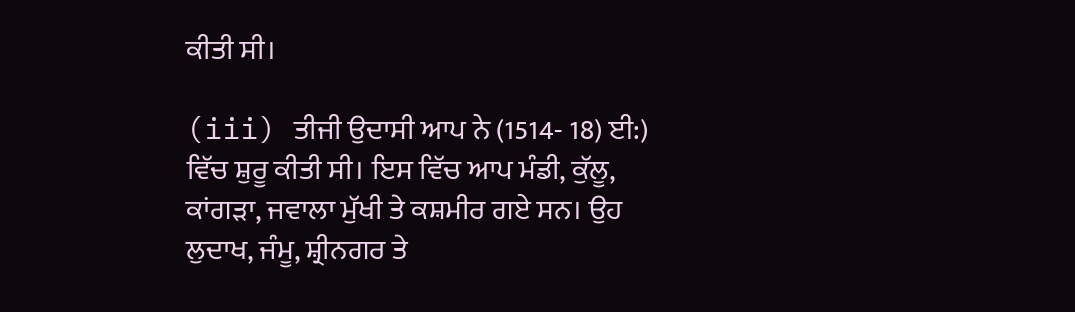ਕੀਤੀ ਸੀ।

(iii) ਤੀਜੀ ਉਦਾਸੀ ਆਪ ਨੇ (1514- 18) ਈ:) ਵਿੱਚ ਸ਼ੁਰੂ ਕੀਤੀ ਸੀ। ਇਸ ਵਿੱਚ ਆਪ ਮੰਡੀ, ਕੁੱਲੂ, ਕਾਂਗੜਾ, ਜਵਾਲਾ ਮੁੱਖੀ ਤੇ ਕਸ਼ਮੀਰ ਗਏ ਸਨ। ਉਹ ਲੁਦਾਖ, ਜੰਮੂ, ਸ਼੍ਰੀਨਗਰ ਤੇ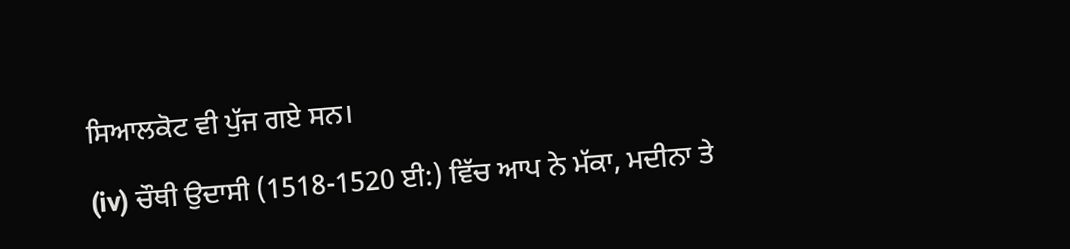ਸਿਆਲਕੋਟ ਵੀ ਪੁੱਜ ਗਏ ਸਨ।

(iv) ਚੌਥੀ ਉਦਾਸੀ (1518-1520 ਈ:) ਵਿੱਚ ਆਪ ਨੇ ਮੱਕਾ, ਮਦੀਨਾ ਤੇ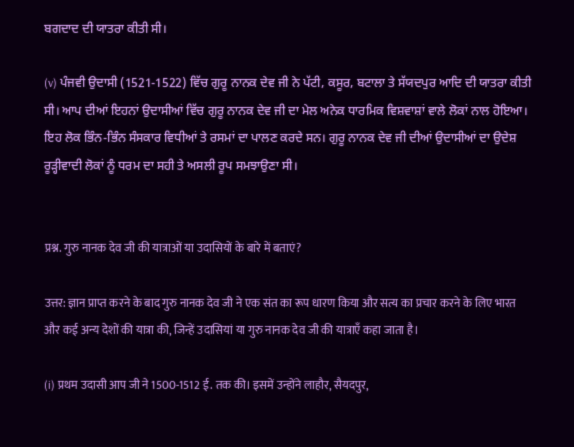ਬਗਦਾਦ ਦੀ ਯਾਤਰਾ ਕੀਤੀ ਸੀ।

(v) ਪੰਜਵੀ ਉਦਾਸੀ (1521-1522) ਵਿੱਚ ਗੁਰੂ ਨਾਨਕ ਦੇਵ ਜੀ ਨੇ ਪੱਟੀ, ਕਸੂਰ, ਬਟਾਲਾ ਤੇ ਸੱਯਦਪੁਰ ਆਦਿ ਦੀ ਯਾਤਰਾ ਕੀਤੀ ਸੀ। ਆਪ ਦੀਆਂ ਇਹਨਾਂ ਉਦਾਸੀਆਂ ਵਿੱਚ ਗੁਰੂ ਨਾਨਕ ਦੇਵ ਜੀ ਦਾ ਮੇਲ ਅਨੇਕ ਧਾਰਮਿਕ ਵਿਸ਼ਵਾਸ਼ਾਂ ਵਾਲੇ ਲੋਕਾਂ ਨਾਲ ਹੋਇਆ। ਇਹ ਲੋਕ ਭਿੰਨ-ਭਿੰਨ ਸੰਸਕਾਰ ਵਿਧੀਆਂ ਤੇ ਰਸਮਾਂ ਦਾ ਪਾਲਣ ਕਰਦੇ ਸਨ। ਗੁਰੂ ਨਾਨਕ ਦੇਵ ਜੀ ਦੀਆਂ ਉਦਾਸੀਆਂ ਦਾ ਉਦੇਸ਼ ਰੂੜ੍ਹੀਵਾਦੀ ਲੋਕਾਂ ਨੂੰ ਧਰਮ ਦਾ ਸਹੀ ਤੇ ਅਸਲੀ ਰੂਪ ਸਮਝਾਉਣਾ ਸੀ।


प्रश्न. गुरु नानक देव जी की यात्राओं या उदासियों के बारे में बताएं?

उत्तर: ज्ञान प्राप्त करने के बाद गुरु नानक देव जी ने एक संत का रूप धारण किया और सत्य का प्रचार करने के लिए भारत और कई अन्य देशों की यात्रा की, जिन्हें उदासियां या गुरु नानक देव जी की यात्राएँ कहा जाता है।

(i) प्रथम उदासी आप जी ने 1500-1512 ई. तक की। इसमें उन्होंने लाहौर, सैयदपुर,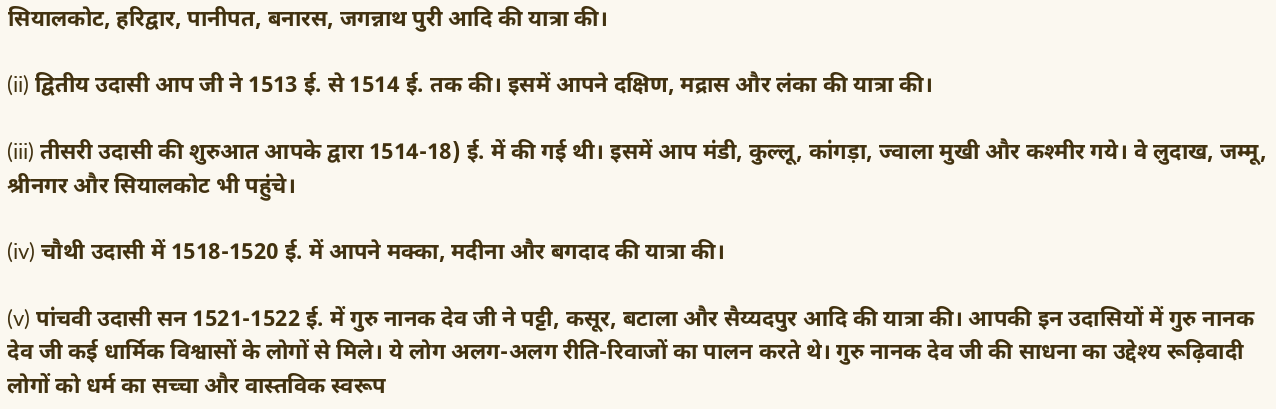सियालकोट, हरिद्वार, पानीपत, बनारस, जगन्नाथ पुरी आदि की यात्रा की।

(ii) द्वितीय उदासी आप जी ने 1513 ई. से 1514 ई. तक की। इसमें आपने दक्षिण, मद्रास और लंका की यात्रा की।

(iii) तीसरी उदासी की शुरुआत आपके द्वारा 1514-18) ई. में की गई थी। इसमें आप मंडी, कुल्लू, कांगड़ा, ज्वाला मुखी और कश्मीर गये। वे लुदाख, जम्मू, श्रीनगर और सियालकोट भी पहुंचे।

(iv) चौथी उदासी में 1518-1520 ई. में आपने मक्का, मदीना और बगदाद की यात्रा की।

(v) पांचवी उदासी सन 1521-1522 ई. में गुरु नानक देव जी ने पट्टी, कसूर, बटाला और सैय्यदपुर आदि की यात्रा की। आपकी इन उदासियों में गुरु नानक देव जी कई धार्मिक विश्वासों के लोगों से मिले। ये लोग अलग-अलग रीति-रिवाजों का पालन करते थे। गुरु नानक देव जी की साधना का उद्देश्य रूढ़िवादी लोगों को धर्म का सच्चा और वास्तविक स्वरूप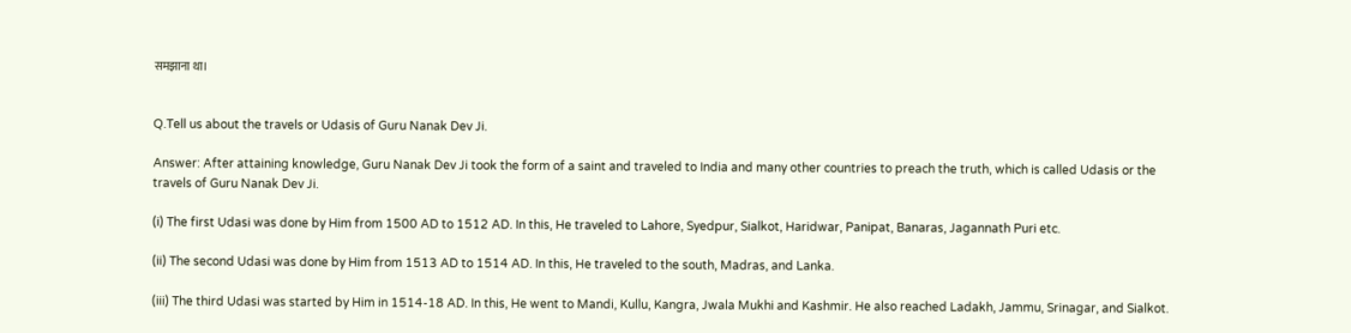समझाना था।


Q.Tell us about the travels or Udasis of Guru Nanak Dev Ji.

Answer: After attaining knowledge, Guru Nanak Dev Ji took the form of a saint and traveled to India and many other countries to preach the truth, which is called Udasis or the travels of Guru Nanak Dev Ji.

(i) The first Udasi was done by Him from 1500 AD to 1512 AD. In this, He traveled to Lahore, Syedpur, Sialkot, Haridwar, Panipat, Banaras, Jagannath Puri etc.

(ii) The second Udasi was done by Him from 1513 AD to 1514 AD. In this, He traveled to the south, Madras, and Lanka.

(iii) The third Udasi was started by Him in 1514-18 AD. In this, He went to Mandi, Kullu, Kangra, Jwala Mukhi and Kashmir. He also reached Ladakh, Jammu, Srinagar, and Sialkot.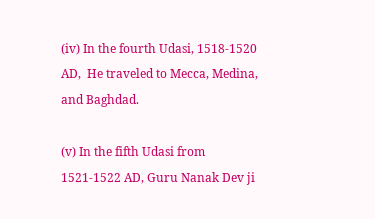(iv) In the fourth Udasi, 1518-1520 AD,  He traveled to Mecca, Medina, and Baghdad.

(v) In the fifth Udasi from 1521-1522 AD, Guru Nanak Dev ji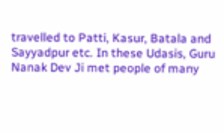travelled to Patti, Kasur, Batala and Sayyadpur etc. In these Udasis, Guru Nanak Dev Ji met people of many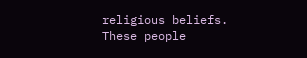religious beliefs. These people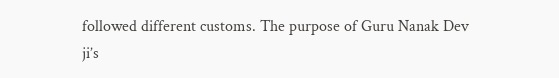followed different customs. The purpose of Guru Nanak Dev ji’s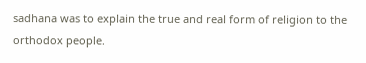sadhana was to explain the true and real form of religion to the orthodox people.